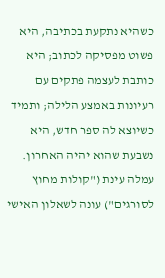כשהיא נתקעת בכתיבה, היא פשוט מפסיקה לכתוב; היא כותבת לעצמה פתקים עם רעיונות באמצע הלילה; ותמיד כשיוצא לה ספר חדש, היא נשבעת שהוא יהיה האחרון. עמלה עינת ("קולות מחוץ לסורגים") עונה לשאלון האישי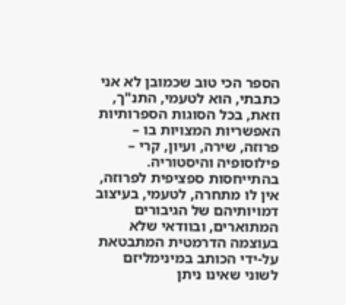הספר הכי טוב שכמובן לא אני כתבתי, הוא לטעמי, התנ"ך, וזאת, בכל הסוגות הספרותיות האפשריות המצויות בו – פרוזה, שירה, ועיון, קרי – פילוסופיה והיסטוריה. בהתייחסות ספציפית לפרוזה, אין לו מתחרה, לטעמי, בעיצוב דמויותיהם של הגיבורים המתוארים, ובוודאי שלא בעוצמה הדרמטית המתבטאת על-ידי הכותב במינימליזם לשוני שאינו ניתן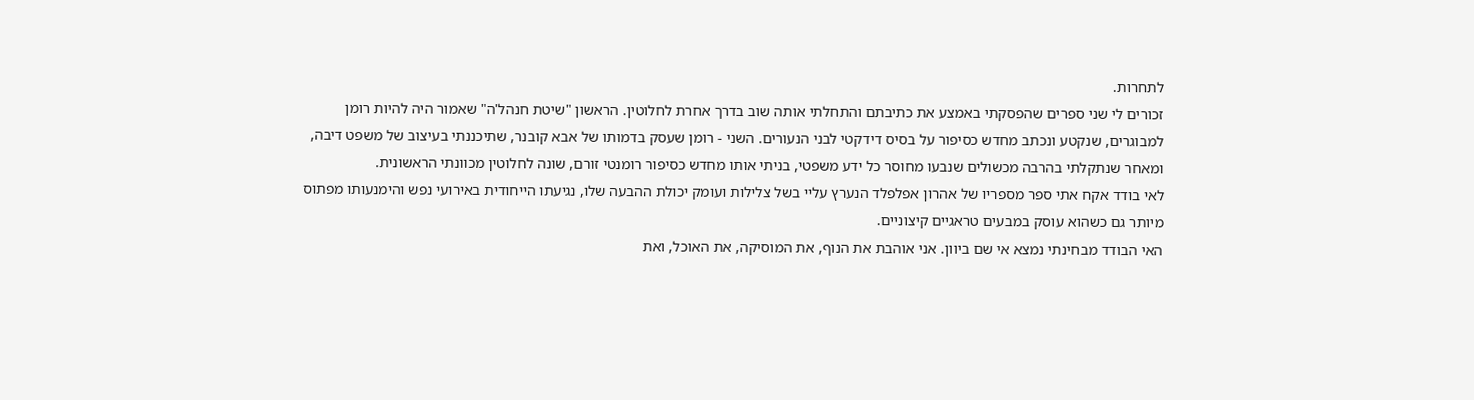לתחרות.
זכורים לי שני ספרים שהפסקתי באמצע את כתיבתם והתחלתי אותה שוב בדרך אחרת לחלוטין. הראשון "שיטת חנהל'ה" שאמור היה להיות רומן למבוגרים, שנקטע ונכתב מחדש כסיפור על בסיס דידקטי לבני הנעורים. השני - רומן שעסק בדמותו של אבא קובנר, שתיכננתי בעיצוב של משפט דיבה, ומאחר שנתקלתי בהרבה מכשולים שנבעו מחוסר כל ידע משפטי, בניתי אותו מחדש כסיפור רומנטי זורם, שונה לחלוטין מכוונתי הראשונית.
לאי בודד אקח אתי ספר מספריו של אהרון אפלפלד הנערץ עליי בשל צלילות ועומק יכולת ההבעה שלו, נגיעתו הייחודית באירועי נפש והימנעותו מפתוס מיותר גם כשהוא עוסק במבעים טראגיים קיצוניים.
האי הבודד מבחינתי נמצא אי שם ביוון. אני אוהבת את הנוף, את המוסיקה, את האוכל, ואת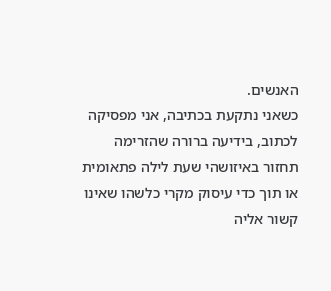האנשים.
כשאני נתקעת בכתיבה, אני מפסיקה לכתוב, בידיעה ברורה שהזרימה תחזור באיזושהי שעת לילה פתאומית או תוך כדי עיסוק מקרי כלשהו שאינו קשור אליה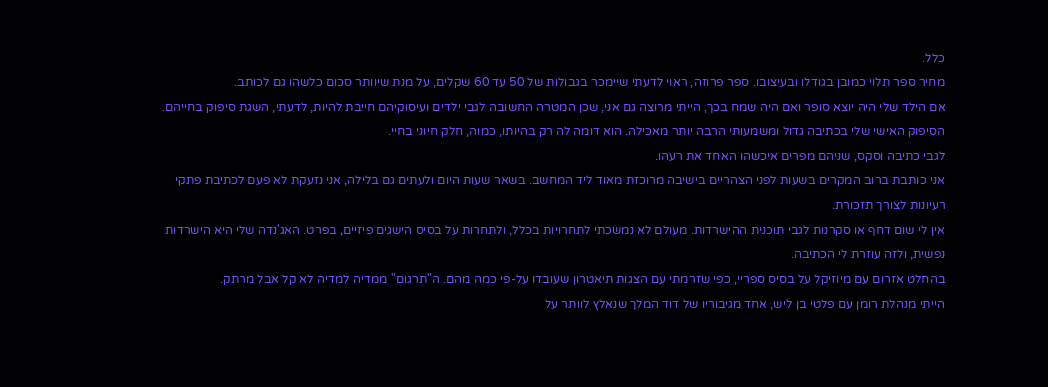כלל.
מחיר ספר תלוי כמובן בגודלו ובעיצובו. ספר פרוזה, ראוי לדעתי שיימכר בגבולות של 50 עד 60 שקלים, על מנת שיוותר סכום כלשהו גם לכותב.
אם הילד שלי היה יוצא סופר ואם היה שמח בכך, הייתי מרוצה גם אני, שכן המטרה החשובה לגבי ילדים ועיסוקיהם חייבת להיות, לדעתי, השגת סיפוק בחייהם.
הסיפוק האישי שלי בכתיבה גדול ומשמעותי הרבה יותר מאכילה. הוא דומה לה רק בהיותו, כמוה, חלק חיוני בחיי.
לגבי כתיבה וסקס, שניהם מפרים איכשהו האחד את רעהו.
אני כותבת ברוב המקרים בשעות לפני הצהריים בישיבה מרוכזת מאוד ליד המחשב. בשאר שעות היום ולעתים גם בלילה, אני נזעקת לא פעם לכתיבת פתקי רעיונות לצורך תזכורת.
אין לי שום דחף או סקרנות לגבי תוכנית ההישרדות. מעולם לא נמשכתי לתחרויות בכלל, ולתחרות על בסיס הישגים פיזיים, בפרט. האג'נדה שלי היא הישרדות נפשית, ולזה עוזרת לי הכתיבה.
בהחלט אזרום עם מיוזיקל על בסיס ספריי, כפי שזרמתי עם הצגות תיאטרון שעובדו על-פי כמה מהם. ה"תרגום" ממדיה למדיה לא קל אבל מרתק.
הייתי מנהלת רומן עם פלטי בן ליש, אחד מגיבוריו של דוד המלך שנאלץ לוותר על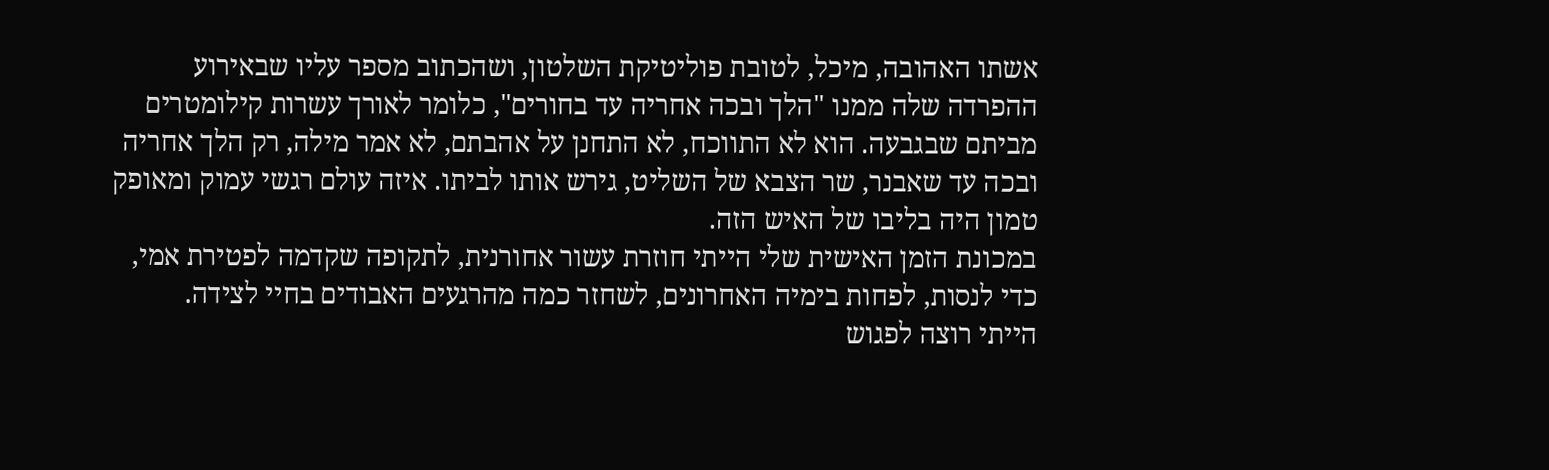אשתו האהובה, מיכל, לטובת פוליטיקת השלטון, ושהכתוב מספר עליו שבאירוע ההפרדה שלה ממנו "הלך ובכה אחריה עד בחורים", כלומר לאורך עשרות קילומטרים מביתם שבגבעה. הוא לא התווכח, לא התחנן על אהבתם, לא אמר מילה, רק הלך אחריה ובכה עד שאבנר, שר הצבא של השליט, גירש אותו לביתו. איזה עולם רגשי עמוק ומאופק טמון היה בליבו של האיש הזה.
במכונת הזמן האישית שלי הייתי חוזרת עשור אחורנית, לתקופה שקדמה לפטירת אמי, כדי לנסות, לפחות בימיה האחרונים, לשחזר כמה מהרגעים האבודים בחיי לצידה.
הייתי רוצה לפגוש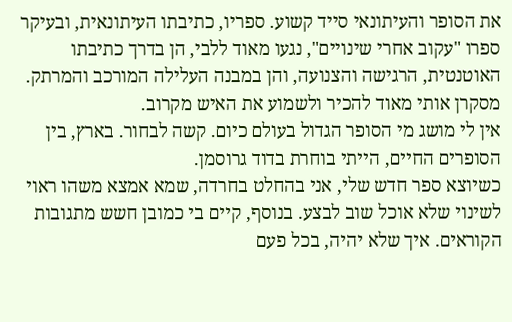את הסופר והעיתונאי סייד קשוע. ספריו, כתיבתו העיתונאית, ובעיקר ספרו "עקוב אחרי שינויים", נגעו מאוד ללבי, הן בדרך כתיבתו האוטנטית, הרגישה והצנועה, והן במבנה העלילה המורכב והמרתק. מסקרן אותי מאוד להכיר ולשמוע את האיש מקרוב.
אין לי מושג מי הסופר הגדול בעולם כיום. קשה לבחור. בארץ, בין הסופרים החיים, הייתי בוחרת בדוד גרוסמן.
כשיוצא ספר חדש שלי, אני בהחלט בחרדה, שמא אמצא משהו ראוי לשינוי שלא אוכל שוב לבצע. בנוסף, קיים בי כמובן חשש מתגובות הקוראים. איך שלא יהיה, בכל פעם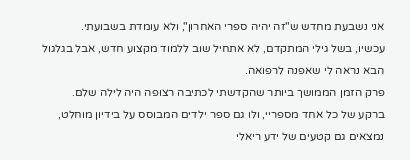אני נשבעת מחדש ש"זה יהיה ספרי האחרון", ולא עומדת בשבועתי.
עכשיו, בשל גילי המתקדם, לא אתחיל שוב ללמוד מקצוע חדש, אבל בגלגול הבא נראה לי שאפנה לרפואה.
פרק הזמן הממושך ביותר שהקדשתי לכתיבה רצופה היה לילה שלם.
ברקע של כל אחד מספריי, ולו גם ספר ילדים המבוסס על בידיון מוחלט, נמצאים גם קטעים של ידע ריאלי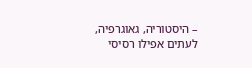– היסטוריה, גאוגרפיה, לעתים אפילו רסיסי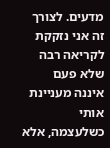מדעים. לצורך זה אני נזקקת לקריאה רבה שלא פעם איננה מעניינת אותי כשלעצמה, אלא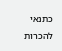כתנאי להכרות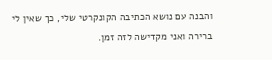והבנה עם נושא הכתיבה הקונקרטי שלי, כך שאין לי ברירה ואני מקדישה לזה זמן.